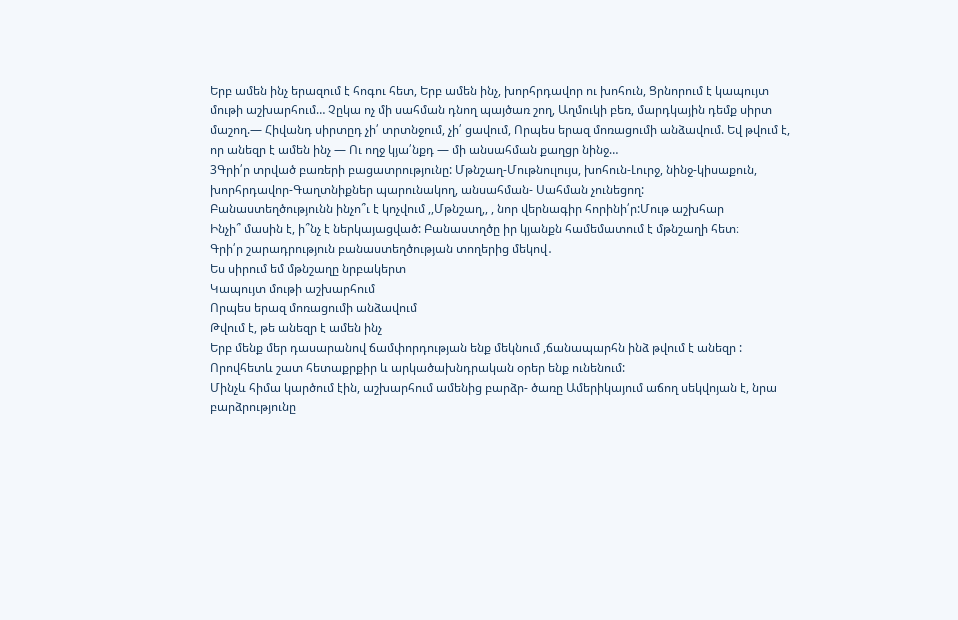Երբ ամեն ինչ երազում է հոգու հետ, Երբ ամեն ինչ, խորհրդավոր ու խոհուն, Ցրնորում է կապույտ մութի աշխարհում… Չըկա ոչ մի սահման դնող պայծառ շող, Աղմուկի բեռ, մարդկային դեմք սիրտ մաշող.— Հիվանդ սիրտըդ չի՛ տրտնջում, չի՛ ցավում, Որպես երազ մոռացումի անձավում. Եվ թվում է, որ անեզր է ամեն ինչ — Ու ողջ կյա՛նքդ — մի անսահման քաղցր նինջ…
3Գրի՛ր տրված բառերի բացատրությունը: Մթնշաղ-Մութնուլույս, խոհուն-Լուրջ, նինջ-կիսաքուն, խորհրդավոր-Գաղտնիքներ պարունակող, անսահման- Սահման չունեցող:
Բանաստեղծությունն ինչո՞ւ է կոչվում ,,Մթնշաղ,, , նոր վերնագիր հորինի՛ր:Մութ աշխհար
Ինչի՞ մասին է, ի՞նչ է ներկայացված: Բանաստղծը իր կյանքն համեմատում է մթնշաղի հետ։
Գրի՛ր շարադրություն բանաստեղծության տողերից մեկով․
Ես սիրում եմ մթնշաղը նրբակերտ
Կապույտ մութի աշխարհում
Որպես երազ մոռացումի անձավում
Թվում է, թե անեզր է ամեն ինչ
Երբ մենք մեր դասարանով ճամփորդության ենք մեկնում ,ճանապարհն ինձ թվում է անեզր :
Որովհետև շատ հետաքրքիր և արկածախնդրական օրեր ենք ունենում:
Մինչև հիմա կարծում էին, աշխարհում ամենից բարձր- ծառը Ամերիկայում աճող սեկվոյան է, նրա բարձրությունը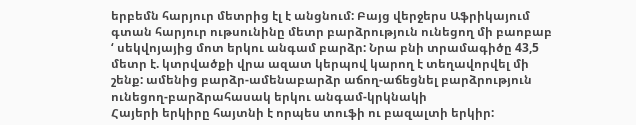երբեմն հարյուր մետրից էլ է անցնում: Բայց վերջերս Աֆրիկայում գտան հարյուր ութսունինը մետր բարձրություն ունեցող մի բաոբաբ ‘ սեկվոյայից մոտ երկու անգամ բարձր: Նրա բնի տրամագիծը 43,5 մետր է. կտրվածքի վրա ազատ կերպով կարող է տեղավորվել մի շենք: ամենից բարձր-ամենաբարձր աճող-աճեցնել բարձրություն ունեցող-բարձրահասակ երկու անգամ-կրկնակի
Հայերի երկիրը հայտնի է որպես տուֆի ու բազալտի երկիր: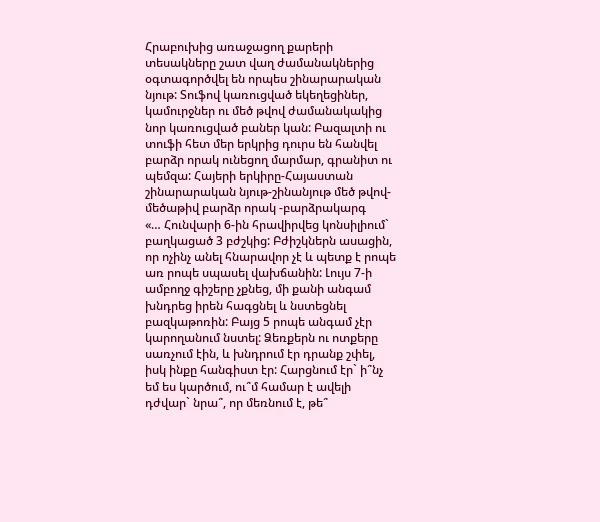Հրաբուխից առաջացող քարերի տեսակները շատ վաղ ժամանակներից օգտագործվել են որպես շինարարական նյութ: Տուֆով կառուցված եկեղեցիներ, կամուրջներ ու մեծ թվով ժամանակակից նոր կառուցված բաներ կան: Բազալտի ու տուֆի հետ մեր երկրից դուրս են հանվել բարձր որակ ունեցող մարմար, գրանիտ ու պեմզա: Հայերի երկիրը-Հայաստան շինարարական նյութ-շինանյութ մեծ թվով-մեծաթիվ բարձր որակ -բարձրակարգ
«… Հունվարի 6-ին հրավիրվեց կոնսիլիում` բաղկացած 3 բժշկից: Բժիշկներն ասացին, որ ոչինչ անել հնարավոր չէ և պետք է րոպե առ րոպե սպասել վախճանին: Լույս 7-ի ամբողջ գիշերը չքնեց, մի քանի անգամ խնդրեց իրեն հագցնել և նստեցնել բազկաթոռին: Բայց 5 րոպե անգամ չէր կարողանում նստել: Ձեռքերն ու ոտքերը սառչում էին, և խնդրում էր դրանք շփել, իսկ ինքը հանգիստ էր: Հարցնում էր` ի՞նչ եմ ես կարծում, ու՞մ համար է ավելի դժվար` նրա՞, որ մեռնում է, թե՞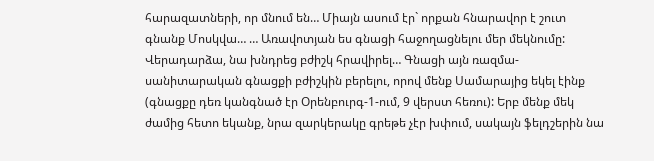հարազատների, որ մնում են… Միայն ասում էր` որքան հնարավոր է շուտ գնանք Մոսկվա… … Առավոտյան ես գնացի հաջողացնելու մեր մեկնումը: Վերադարձա, նա խնդրեց բժիշկ հրավիրել… Գնացի այն ռազմա-սանիտարական գնացքի բժիշկին բերելու, որով մենք Սամարայից եկել էինք (գնացքը դեռ կանգնած էր Օրենբուրգ-1-ում, 9 վերստ հեռու): Երբ մենք մեկ ժամից հետո եկանք, նրա զարկերակը գրեթե չէր խփում, սակայն ֆելդշերին նա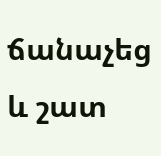ճանաչեց և շատ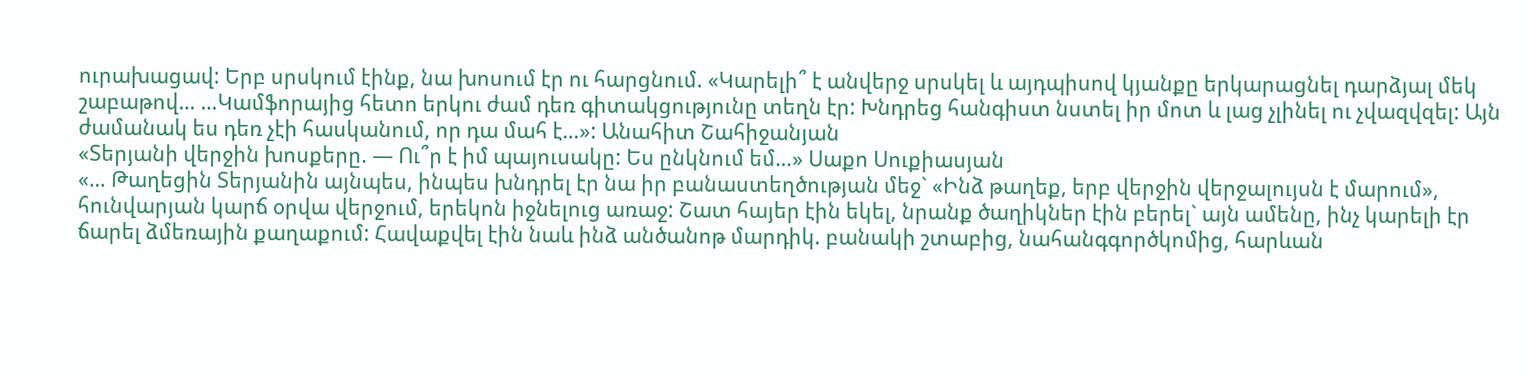ուրախացավ: Երբ սրսկում էինք, նա խոսում էր ու հարցնում. «Կարելի՞ է անվերջ սրսկել և այդպիսով կյանքը երկարացնել դարձյալ մեկ շաբաթով… …Կամֆորայից հետո երկու ժամ դեռ գիտակցությունը տեղն էր: Խնդրեց հանգիստ նստել իր մոտ և լաց չլինել ու չվազվզել: Այն ժամանակ ես դեռ չէի հասկանում, որ դա մահ է…»: Անահիտ Շահիջանյան
«Տերյանի վերջին խոսքերը. — Ու՞ր է իմ պայուսակը: Ես ընկնում եմ…» Սաքո Սուքիասյան
«… Թաղեցին Տերյանին այնպես, ինպես խնդրել էր նա իր բանաստեղծության մեջ` «Ինձ թաղեք, երբ վերջին վերջալույսն է մարում», հունվարյան կարճ օրվա վերջում, երեկոն իջնելուց առաջ: Շատ հայեր էին եկել, նրանք ծաղիկներ էին բերել` այն ամենը, ինչ կարելի էր ճարել ձմեռային քաղաքում: Հավաքվել էին նաև ինձ անծանոթ մարդիկ. բանակի շտաբից, նահանգգործկոմից, հարևան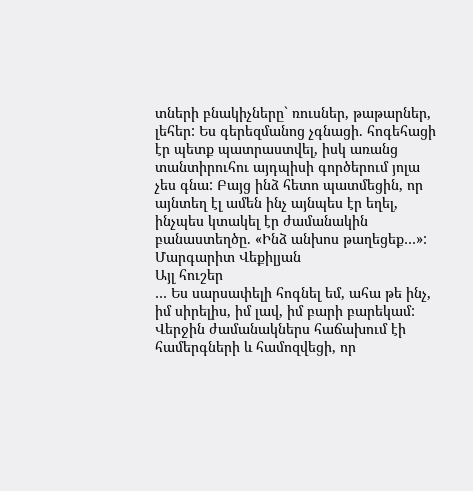տների բնակիչները` ռուսներ, թաթարներ, լեհեր: Ես գերեզմանոց չգնացի. հոգեհացի էր պետք պատրաստվել, իսկ առանց տանտիրուհու այդպիսի գործերում յոլա չես գնա: Բայց ինձ հետո պատմեցին, որ այնտեղ էլ ամեն ինչ այնպես էր եղել, ինչպես կտակել էր ժամանակին բանաստեղծը. «Ինձ անխոս թաղեցեք…»: Մարգարիտ Վեքիլյան
Այլ հուշեր
… Ես սարսափելի հոգնել եմ, ահա թե ինչ, իմ սիրելիս, իմ լավ, իմ բարի բարեկամ: Վերջին ժամանակներս հաճախում էի համերգների և համոզվեցի, որ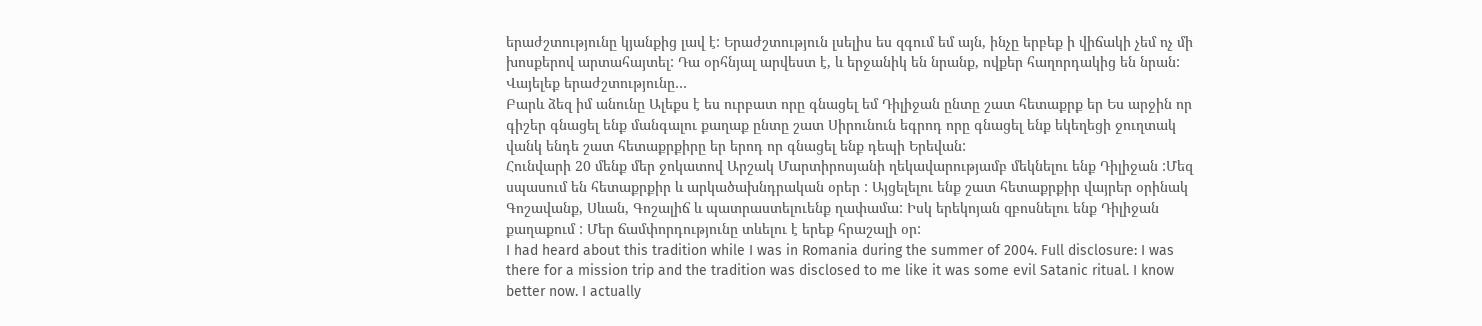երաժշտությունը կյանքից լավ է: Երաժշտություն լսելիս ես զգում եմ այն, ինչը երբեք ի վիճակի չեմ ոչ մի խոսքերով արտահայտել: Դա օրհնյալ արվեստ է, և երջանիկ են նրանք, ովքեր հաղորդակից են նրան: Վայելեք երաժշտությունը…
Բարև ձեզ իմ անունը Ալեքս է ես ուրբատ որը գնացել եմ Դիլիջան ընտը շատ հետաքրք եր Ես արջին որ գիշեր գնացել ենք մանգալու քաղաք ընտը շատ Սիրունուն եգրոդ որը գնացել ենք եկեղեցի ջուղտակ վանկ ենդե շատ հետաքրքիրը եր երոդ որ գնացել ենք դեպի Երեվան:
Հունվարի 20 մենք մեր ջոկատով Արշակ Մարտիրոսյանի ղեկավարությամբ մեկնելու ենք Դիլիջան :Մեզ սպասում են հետաքրքիր և արկածախնդրական օրեր : Այցելելու ենք շատ հետաքրքիր վայրեր օրինակ Գոշավանք, Սևան, Գոշալիճ և պատրաստելուենք ղափամա: Իսկ երեկոյան զբոսնելու ենք Դիլիջան քաղաքում : Մեր ճամփորդությունը տևելու է երեք հրաշալի օր:
I had heard about this tradition while I was in Romania during the summer of 2004. Full disclosure: I was there for a mission trip and the tradition was disclosed to me like it was some evil Satanic ritual. I know better now. I actually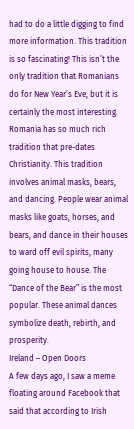had to do a little digging to find more information. This tradition is so fascinating! This isn’t the only tradition that Romanians do for New Year’s Eve, but it is certainly the most interesting. Romania has so much rich tradition that pre-dates Christianity. This tradition involves animal masks, bears, and dancing. People wear animal masks like goats, horses, and bears, and dance in their houses to ward off evil spirits, many going house to house. The “Dance of the Bear” is the most popular. These animal dances symbolize death, rebirth, and prosperity.
Ireland – Open Doors
A few days ago, I saw a meme floating around Facebook that said that according to Irish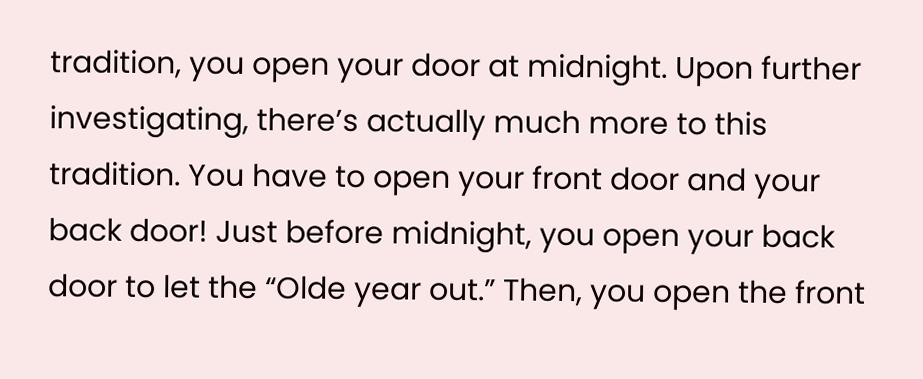tradition, you open your door at midnight. Upon further investigating, there’s actually much more to this tradition. You have to open your front door and your back door! Just before midnight, you open your back door to let the “Olde year out.” Then, you open the front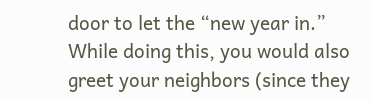door to let the “new year in.” While doing this, you would also greet your neighbors (since they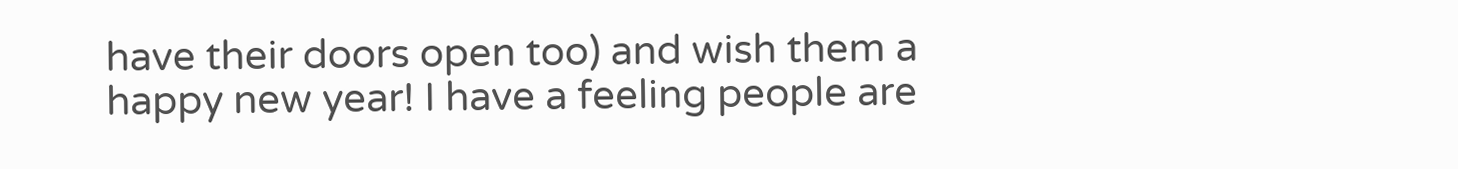have their doors open too) and wish them a happy new year! I have a feeling people are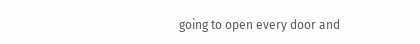going to open every door and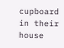cupboard in their house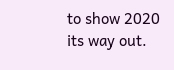to show 2020 its way out.